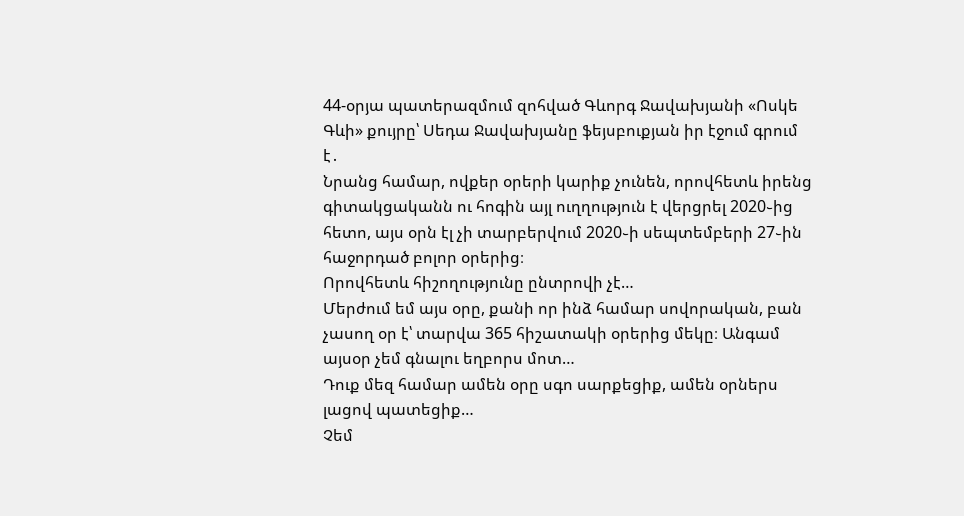44-օրյա պատերազմում զոհված Գևորգ Ջավախյանի «Ոսկե Գևի» քույրը՝ Սեդա Ջավախյանը ֆեյսբուքյան իր էջում գրում է․
Նրանց համար, ովքեր օրերի կարիք չունեն, որովհետև իրենց գիտակցականն ու հոգին այլ ուղղություն է վերցրել 2020֊ից հետո, այս օրն էլ չի տարբերվում 2020֊ի սեպտեմբերի 27֊ին հաջորդած բոլոր օրերից։
Որովհետև հիշողությունը ընտրովի չէ…
Մերժում եմ այս օրը, քանի որ ինձ համար սովորական, բան չասող օր է՝ տարվա 365 հիշատակի օրերից մեկը։ Անգամ այսօր չեմ գնալու եղբորս մոտ…
Դուք մեզ համար ամեն օրը սգո սարքեցիք, ամեն օրներս լացով պատեցիք…
Չեմ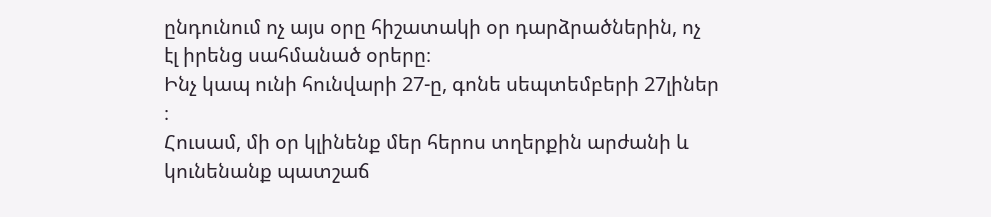ընդունում ոչ այս օրը հիշատակի օր դարձրածներին, ոչ էլ իրենց սահմանած օրերը։
Ինչ կապ ունի հունվարի 27-ը, գոնե սեպտեմբերի 27լիներ ։
Հուսամ, մի օր կլինենք մեր հերոս տղերքին արժանի և կունենանք պատշաճ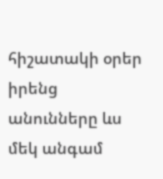հիշատակի օրեր իրենց անունները ևս մեկ անգամ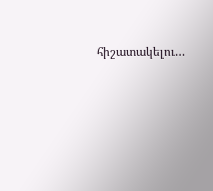հիշատակելու…